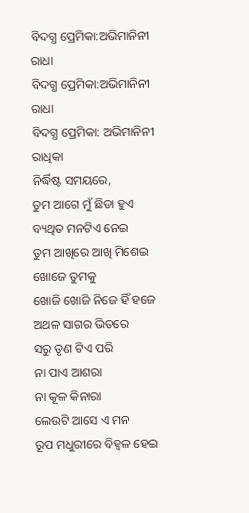ବିଦଗ୍ଧ ପ୍ରେମିକା:ଅଭିମାନିନୀ ରାଧା
ବିଦଗ୍ଧ ପ୍ରେମିକା:ଅଭିମାନିନୀ ରାଧା
ବିଦଗ୍ଧ ପ୍ରେମିକା: ଅଭିମାନିନୀ ରାଧିକା
ନିର୍ଦ୍ଧିଷ୍ଟ ସମୟରେ,
ତୁମ ଆଗେ ମୁଁ ଛିଡା ହୁଏ
ବ୍ୟଥିତ ମନଟିଏ ନେଇ
ତୁମ ଆଖିରେ ଆଖି ମିଶେଇ
ଖୋଜେ ତୁମକୁ
ଖୋଜି ଖୋଜି ନିଜେ ହିଁ ହଜେ
ଅଥଳ ସାଗର ଭିତରେ
ସରୁ ତୃଣ ଟିଏ ପରି
ନା ପାଏ ଆଶରା
ନା କୂଳ କିନାରା
ଲେଉଟି ଆସେ ଏ ମନ
ରୂପ ମଧୁରୀରେ ବିହ୍ଵଳ ହେଇ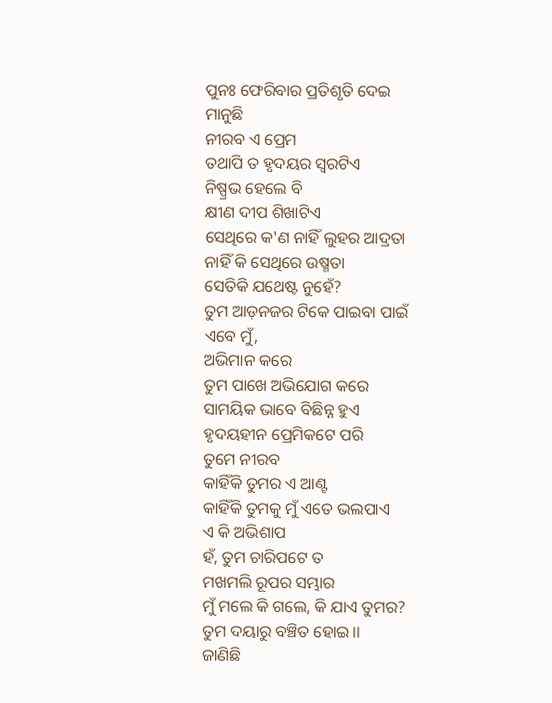ପୁନଃ ଫେରିବାର ପ୍ରତିଶୃତି ଦେଇ
ମାନୁଛି
ନୀରବ ଏ ପ୍ରେମ
ତଥାପି ତ ହୃଦୟର ସ୍ୱରଟିଏ
ନିଷ୍ପ୍ରଭ ହେଲେ ବି
କ୍ଷୀଣ ଦୀପ ଶିଖାଟିଏ
ସେଥିରେ କ'ଣ ନାହିଁ ଲୁହର ଆଦ୍ରତା
ନାହିଁ କି ସେଥିରେ ଉଷ୍ମତା
ସେତିକି ଯଥେଷ୍ଟ ନୁହେଁ?
ତୁମ ଆଡ଼ନଜର ଟିକେ ପାଇବା ପାଇଁ
ଏବେ ମୁଁ,
ଅଭିମାନ କରେ
ତୁମ ପାଖେ ଅଭିଯୋଗ କରେ
ସାମୟିକ ଭାବେ ବିଛିନ୍ନ ହୁଏ
ହୃଦୟହୀନ ପ୍ରେମିକଟେ ପରି
ତୁମେ ନୀରବ
କାହିଁକି ତୁମର ଏ ଆଣ୍ଟ
କାହିଁକି ତୁମକୁ ମୁଁ ଏତେ ଭଲପାଏ
ଏ କି ଅଭିଶାପ
ହଁ, ତୁମ ଚାରିପଟେ ତ
ମଖମଲି ରୂପର ସମ୍ଭାର
ମୁଁ ମଲେ କି ଗଲେ, କି ଯାଏ ତୁମର?
ତୁମ ଦୟାରୁ ବଞ୍ଚିତ ହୋଇ।।
ଜାଣିଛି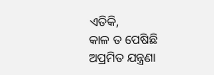ଏତିକି,
କାଳ ତ ପେଷିଛି
ଅପ୍ରମିତ ଯନ୍ତ୍ରଣା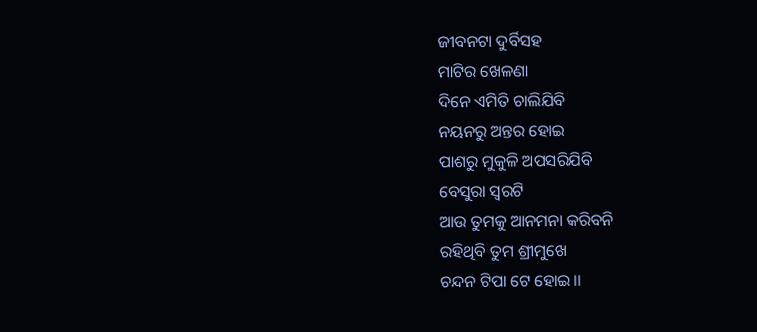ଜୀବନଟା ଦୁର୍ବିସହ
ମାଟିର ଖେଳଣା
ଦିନେ ଏମିତି ଚାଲିଯିବି
ନୟନରୁ ଅନ୍ତର ହୋଇ
ପାଶରୁ ମୁକୁଳି ଅପସରିଯିବି
ବେସୁରା ସ୍ୱରଟି
ଆଉ ତୁମକୁ ଆନମନା କରିବନି
ରହିଥିବି ତୁମ ଶ୍ରୀମୁଖେ
ଚନ୍ଦନ ଟିପା ଟେ ହୋଇ।।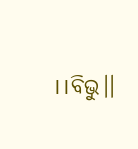।।ବିଭୁ।।